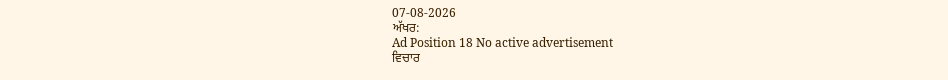07-08-2026
ਅੱਖਰ:
Ad Position 18 No active advertisement
ਵਿਚਾਰ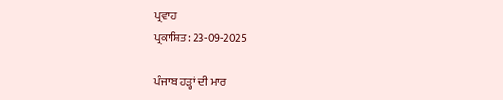ਪ੍ਰਵਾਹ
ਪ੍ਰਕਾਸ਼ਿਤ: 23-09-2025

ਪੰਜਾਬ ਹੜ੍ਹਾਂ ਦੀ ਮਾਰ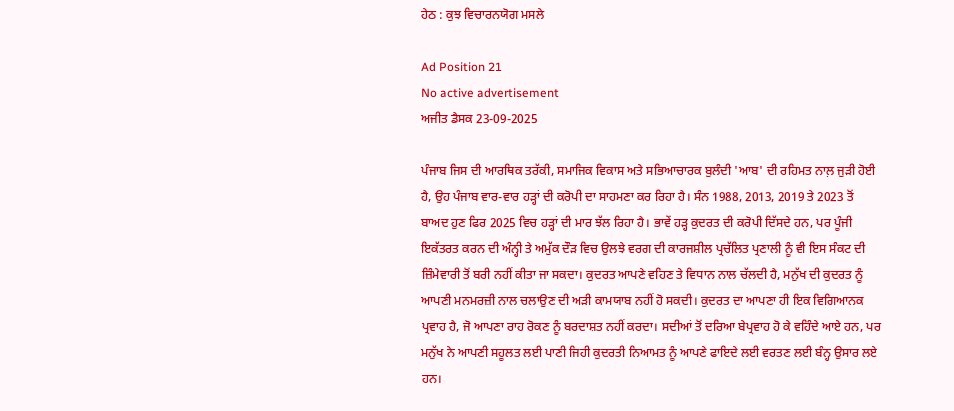ਹੇਠ : ਕੁਝ ਵਿਚਾਰਨਯੋਗ ਮਸਲੇ

Ad Position 21
No active advertisement
ਅਜੀਤ ਡੈਸਕ 23-09-2025

ਪੰਜਾਬ ਜਿਸ ਦੀ ਆਰਥਿਕ ਤਰੱਕੀ, ਸਮਾਜਿਕ ਵਿਕਾਸ ਅਤੇ ਸਭਿਆਚਾਰਕ ਬੁਲੰਦੀ 'ਆਬ' ਦੀ ਰਹਿਮਤ ਨਾਲ਼ ਜੁੜੀ ਹੋਈ ਹੈ, ਉਹ ਪੰਜਾਬ ਵਾਰ-ਵਾਰ ਹੜ੍ਹਾਂ ਦੀ ਕਰੋਪੀ ਦਾ ਸਾਹਮਣਾ ਕਰ ਰਿਹਾ ਹੈ। ਸੰਨ 1988, 2013, 2019 ਤੇ 2023 ਤੋਂ ਬਾਅਦ ਹੁਣ ਫਿਰ 2025 ਵਿਚ ਹੜ੍ਹਾਂ ਦੀ ਮਾਰ ਝੱਲ ਰਿਹਾ ਹੈ। ਭਾਵੇਂ ਹੜ੍ਹ ਕੁਦਰਤ ਦੀ ਕਰੋਪੀ ਦਿੱਸਦੇ ਹਨ, ਪਰ ਪੂੰਜੀ ਇਕੱਤਰਤ ਕਰਨ ਦੀ ਅੰਨ੍ਹੀ ਤੇ ਅਮੁੱਕ ਦੌੜ ਵਿਚ ਉਲਝੇ ਵਰਗ ਦੀ ਕਾਰਜਸ਼ੀਲ ਪ੍ਰਚੱਲਿਤ ਪ੍ਰਣਾਲੀ ਨੂੰ ਵੀ ਇਸ ਸੰਕਟ ਦੀ ਜ਼ਿੰਮੇਵਾਰੀ ਤੋਂ ਬਰੀ ਨਹੀਂ ਕੀਤਾ ਜਾ ਸਕਦਾ। ਕੁਦਰਤ ਆਪਣੇ ਵਹਿਣ ਤੇ ਵਿਧਾਨ ਨਾਲ ਚੱਲਦੀ ਹੈ, ਮਨੁੱਖ ਦੀ ਕੁਦਰਤ ਨੂੰ ਆਪਣੀ ਮਨਮਰਜ਼ੀ ਨਾਲ ਚਲਾਉਣ ਦੀ ਅੜੀ ਕਾਮਯਾਬ ਨਹੀਂ ਹੋ ਸਕਦੀ। ਕੁਦਰਤ ਦਾ ਆਪਣਾ ਹੀ ਇਕ ਵਿਗਿਆਨਕ ਪ੍ਰਵਾਹ ਹੈ, ਜੋ ਆਪਣਾ ਰਾਹ ਰੋਕਣ ਨੂੰ ਬਰਦਾਸ਼ਤ ਨਹੀਂ ਕਰਦਾ। ਸਦੀਆਂ ਤੋਂ ਦਰਿਆ ਬੇਪ੍ਰਵਾਹ ਹੋ ਕੇ ਵਹਿੰਦੇ ਆਏ ਹਨ, ਪਰ ਮਨੁੱਖ ਨੇ ਆਪਣੀ ਸਹੂਲਤ ਲਈ ਪਾਣੀ ਜਿਹੀ ਕੁਦਰਤੀ ਨਿਆਮਤ ਨੂੰ ਆਪਣੇ ਫਾਇਦੇ ਲਈ ਵਰਤਣ ਲਈ ਬੰਨ੍ਹ ਉਸਾਰ ਲਏ ਹਨ।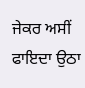ਜੇਕਰ ਅਸੀਂ ਫਾਇਦਾ ਉਠਾ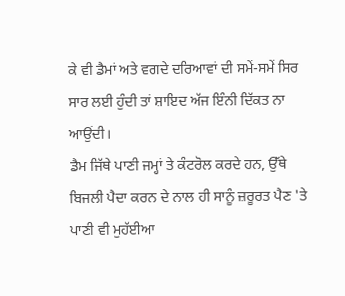ਕੇ ਵੀ ਡੈਮਾਂ ਅਤੇ ਵਗਦੇ ਦਰਿਆਵਾਂ ਦੀ ਸਮੇਂ-ਸਮੇਂ ਸਿਰ ਸਾਰ ਲਈ ਹੁੰਦੀ ਤਾਂ ਸ਼ਾਇਦ ਅੱਜ ਇੰਨੀ ਦਿੱਕਤ ਨਾ ਆਉਂਦੀ।
ਡੈਮ ਜਿੱਥੇ ਪਾਣੀ ਜਮ੍ਹਾਂ ਤੇ ਕੰਟਰੋਲ ਕਰਦੇ ਹਨ, ਉੱਥੇ ਬਿਜਲੀ ਪੈਦਾ ਕਰਨ ਦੇ ਨਾਲ ਹੀ ਸਾਨੂੰ ਜ਼ਰੂਰਤ ਪੈਣ 'ਤੇ ਪਾਣੀ ਵੀ ਮੁਹੱਈਆ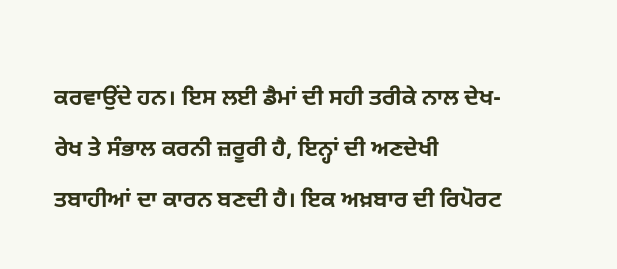ਕਰਵਾਉਂਦੇ ਹਨ। ਇਸ ਲਈ ਡੈਮਾਂ ਦੀ ਸਹੀ ਤਰੀਕੇ ਨਾਲ ਦੇਖ-ਰੇਖ ਤੇ ਸੰਭਾਲ ਕਰਨੀ ਜ਼ਰੂਰੀ ਹੈ, ਇਨ੍ਹਾਂ ਦੀ ਅਣਦੇਖੀ ਤਬਾਹੀਆਂ ਦਾ ਕਾਰਨ ਬਣਦੀ ਹੈ। ਇਕ ਅਖ਼ਬਾਰ ਦੀ ਰਿਪੋਰਟ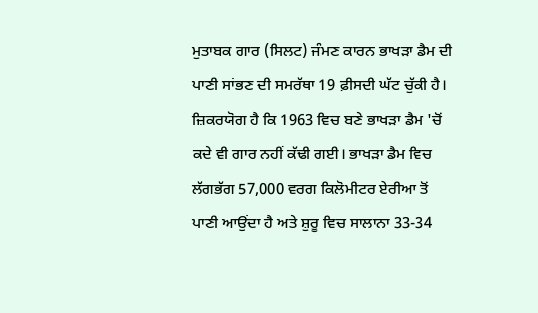ਮੁਤਾਬਕ ਗਾਰ (ਸਿਲਟ) ਜੰਮਣ ਕਾਰਨ ਭਾਖੜਾ ਡੈਮ ਦੀ ਪਾਣੀ ਸਾਂਭਣ ਦੀ ਸਮਰੱਥਾ 19 ਫ਼ੀਸਦੀ ਘੱਟ ਚੁੱਕੀ ਹੈ। ਜ਼ਿਕਰਯੋਗ ਹੈ ਕਿ 1963 ਵਿਚ ਬਣੇ ਭਾਖੜਾ ਡੈਮ 'ਚੋਂ ਕਦੇ ਵੀ ਗਾਰ ਨਹੀਂ ਕੱਢੀ ਗਈ। ਭਾਖੜਾ ਡੈਮ ਵਿਚ ਲੱਗਭੱਗ 57,000 ਵਰਗ ਕਿਲੋਮੀਟਰ ਏਰੀਆ ਤੋਂ ਪਾਣੀ ਆਉਂਦਾ ਹੈ ਅਤੇ ਸ਼ੁਰੂ ਵਿਚ ਸਾਲਾਨਾ 33-34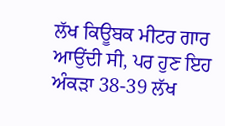ਲੱਖ ਕਿਊਬਕ ਮੀਟਰ ਗਾਰ ਆਉਂਦੀ ਸੀ, ਪਰ ਹੁਣ ਇਹ ਅੰਕੜਾ 38-39 ਲੱਖ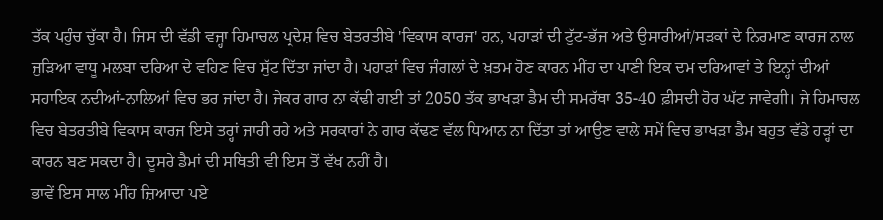ਤੱਕ ਪਹੁੰਚ ਚੁੱਕਾ ਹੈ। ਜਿਸ ਦੀ ਵੱਡੀ ਵਜ੍ਹਾ ਹਿਮਾਚਲ ਪ੍ਰਦੇਸ਼ ਵਿਚ ਬੇਤਰਤੀਬੇ 'ਵਿਕਾਸ ਕਾਰਜ' ਹਨ, ਪਹਾੜਾਂ ਦੀ ਟੁੱਟ-ਭੱਜ ਅਤੇ ਉਸਾਰੀਆਂ/ਸੜਕਾਂ ਦੇ ਨਿਰਮਾਣ ਕਾਰਜ ਨਾਲ ਜੁੜਿਆ ਵਾਧੂ ਮਲਬਾ ਦਰਿਆ ਦੇ ਵਹਿਣ ਵਿਚ ਸੁੱਟ ਦਿੱਤਾ ਜਾਂਦਾ ਹੈ। ਪਹਾੜਾਂ ਵਿਚ ਜੰਗਲਾਂ ਦੇ ਖ਼ਤਮ ਹੋਣ ਕਾਰਨ ਮੀਂਹ ਦਾ ਪਾਣੀ ਇਕ ਦਮ ਦਰਿਆਵਾਂ ਤੇ ਇਨ੍ਹਾਂ ਦੀਆਂ ਸਹਾਇਕ ਨਦੀਆਂ-ਨਾਲਿਆਂ ਵਿਚ ਭਰ ਜਾਂਦਾ ਹੈ। ਜੇਕਰ ਗਾਰ ਨਾ ਕੱਢੀ ਗਈ ਤਾਂ 2050 ਤੱਕ ਭਾਖੜਾ ਡੈਮ ਦੀ ਸਮਰੱਥਾ 35-40 ਫ਼ੀਸਦੀ ਹੋਰ ਘੱਟ ਜਾਵੇਗੀ। ਜੇ ਹਿਮਾਚਲ ਵਿਚ ਬੇਤਰਤੀਬੇ ਵਿਕਾਸ ਕਾਰਜ ਇਸੇ ਤਰ੍ਹਾਂ ਜਾਰੀ ਰਹੇ ਅਤੇ ਸਰਕਾਰਾਂ ਨੇ ਗਾਰ ਕੱਢਣ ਵੱਲ ਧਿਆਨ ਨਾ ਦਿੱਤਾ ਤਾਂ ਆਉਣ ਵਾਲੇ ਸਮੇਂ ਵਿਚ ਭਾਖੜਾ ਡੈਮ ਬਹੁਤ ਵੱਡੇ ਹੜ੍ਹਾਂ ਦਾ ਕਾਰਨ ਬਣ ਸਕਦਾ ਹੈ। ਦੂਸਰੇ ਡੈਮਾਂ ਦੀ ਸਥਿਤੀ ਵੀ ਇਸ ਤੋਂ ਵੱਖ ਨਹੀਂ ਹੈ।
ਭਾਵੇਂ ਇਸ ਸਾਲ ਮੀਂਹ ਜ਼ਿਆਦਾ ਪਏ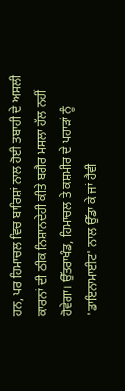ਹਨ, ਪਰ ਹਿਮਾਚਲ ਵਿਚ ਬਾਰਿਸ਼ਾਂ ਨਾਲ ਹੋਈ ਤਬਾਹੀ ਦੇ ਅਸਲੀ ਕਾਰਨਾਂ ਦੀ ਠੀਕ ਨਿਸ਼ਾਨਦੇਹੀ ਕੀਤੇ ਬਗੈਰ ਮਸਲਾ ਹੱਲ ਨਹੀਂ ਹੋਵੇਗਾ। ਉੱਤਰਾਖੰਡ, ਹਿਮਾਚਲ ਤੇ ਕਸ਼ਮੀਰ ਦੇ ਪਹਾੜਾਂ ਨੂੰ 'ਡਾਇਨਾਮਾਈਟ' ਨਾਲ ਉੱਡਾ ਕੇ ਜਾਂ ਹੈਵੀ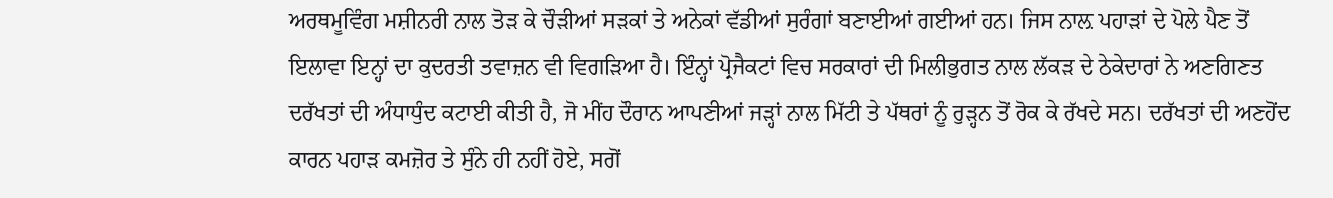ਅਰਥਮੂਵਿੰਗ ਮਸ਼ੀਨਰੀ ਨਾਲ ਤੋੜ ਕੇ ਚੌੜੀਆਂ ਸੜਕਾਂ ਤੇ ਅਨੇਕਾਂ ਵੱਡੀਆਂ ਸੁਰੰਗਾਂ ਬਣਾਈਆਂ ਗਈਆਂ ਹਨ। ਜਿਸ ਨਾਲ਼ ਪਹਾੜਾਂ ਦੇ ਪੋਲੇ ਪੈਣ ਤੋਂ ਇਲਾਵਾ ਇਨ੍ਹਾਂ ਦਾ ਕੁਦਰਤੀ ਤਵਾਜ਼ਨ ਵੀ ਵਿਗੜਿਆ ਹੈ। ਇੰਨ੍ਹਾਂ ਪ੍ਰੋਜੈਕਟਾਂ ਵਿਚ ਸਰਕਾਰਾਂ ਦੀ ਮਿਲੀਭੁਗਤ ਨਾਲ ਲੱਕੜ ਦੇ ਠੇਕੇਦਾਰਾਂ ਨੇ ਅਣਗਿਣਤ ਦਰੱਖਤਾਂ ਦੀ ਅੰਧਾਧੁੰਦ ਕਟਾਈ ਕੀਤੀ ਹੈ, ਜੋ ਮੀਂਹ ਦੌਰਾਨ ਆਪਣੀਆਂ ਜੜ੍ਹਾਂ ਨਾਲ ਮਿੱਟੀ ਤੇ ਪੱਥਰਾਂ ਨੂੰ ਰੁੜ੍ਹਨ ਤੋਂ ਰੋਕ ਕੇ ਰੱਖਦੇ ਸਨ। ਦਰੱਖਤਾਂ ਦੀ ਅਣਹੋਂਦ ਕਾਰਨ ਪਹਾੜ ਕਮਜ਼ੋਰ ਤੇ ਸੁੰਨੇ ਹੀ ਨਹੀਂ ਹੋਏ, ਸਗੋਂ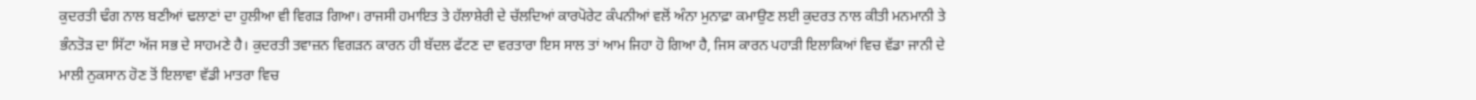ਕੁਦਰਤੀ ਢੰਗ ਨਾਲ ਬਣੀਆਂ ਢਲਾਣਾਂ ਦਾ ਹੁਲੀਆ ਵੀ ਵਿਗੜ ਗਿਆ। ਰਾਜਸੀ ਹਮਾਇਤ ਤੇ ਹੱਲਾਸ਼ੇਰੀ ਦੇ ਚੱਲਦਿਆਂ ਕਾਰਪੋਰੇਟ ਕੰਪਨੀਆਂ ਵਲੋਂ ਅੰਨਾ ਮੁਨਾਫ਼ਾ ਕਮਾਉਣ ਲਈ ਕੁਦਰਤ ਨਾਲ ਕੀਤੀ ਮਨਮਾਨੀ ਤੇ ਭੰਨਤੋੜ ਦਾ ਸਿੱਟਾ ਅੱਜ ਸਭ ਦੇ ਸਾਹਮਣੇ ਹੈ। ਕੁਦਰਤੀ ਤਵਾਜ਼ਨ ਵਿਗੜਨ ਕਾਰਨ ਹੀ ਬੱਦਲ ਫੱਟਣ ਦਾ ਵਰਤਾਰਾ ਇਸ ਸਾਲ ਤਾਂ ਆਮ ਜਿਹਾ ਹੋ ਗਿਆ ਹੈ, ਜਿਸ ਕਾਰਨ ਪਹਾੜੀ ਇਲਾਕਿਆਂ ਵਿਚ ਵੱਡਾ ਜਾਨੀ ਦੇ ਮਾਲੀ ਨੁਕਸਾਨ ਹੋਣ ਤੋਂ ਇਲਾਵਾ ਵੱਡੀ ਮਾਤਰਾ ਵਿਚ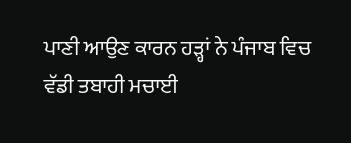ਪਾਣੀ ਆਉਣ ਕਾਰਨ ਹੜ੍ਹਾਂ ਨੇ ਪੰਜਾਬ ਵਿਚ ਵੱਡੀ ਤਬਾਹੀ ਮਚਾਈ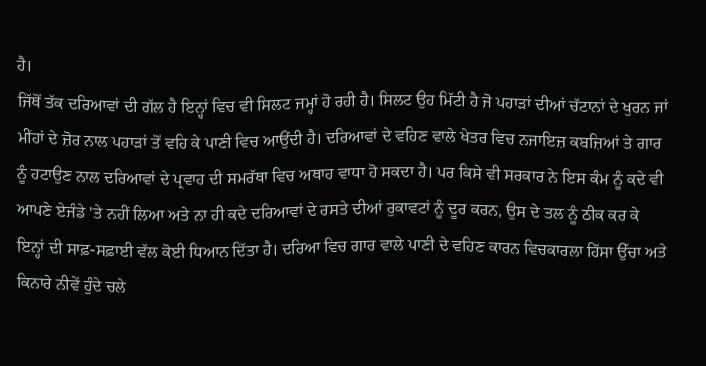ਹੈ।
ਜਿੱਥੋਂ ਤੱਕ ਦਰਿਆਵਾਂ ਦੀ ਗੱਲ ਹੈ ਇਨ੍ਹਾਂ ਵਿਚ ਵੀ ਸਿਲਟ ਜਮ੍ਹਾਂ ਹੋ ਰਹੀ ਹੈ। ਸਿਲਟ ਉਹ ਮਿੱਟੀ ਹੈ ਜੋ ਪਹਾੜਾਂ ਦੀਆਂ ਚੱਟਾਨਾਂ ਦੇ ਖੁਰਨ ਜਾਂ ਮੀਂਹਾਂ ਦੇ ਜ਼ੋਰ ਨਾਲ ਪਹਾੜਾਂ ਤੋਂ ਵਹਿ ਕੇ ਪਾਣੀ ਵਿਚ ਆਉਂਦੀ ਹੈ। ਦਰਿਆਵਾਂ ਦੇ ਵਹਿਣ ਵਾਲੇ ਖੇਤਰ ਵਿਚ ਨਜਾਇਜ਼ ਕਬਜ਼ਿਆਂ ਤੇ ਗਾਰ ਨੂੰ ਹਟਾਉਣ ਨਾਲ ਦਰਿਆਵਾਂ ਦੇ ਪ੍ਰਵਾਹ ਦੀ ਸਮਰੱਥਾ ਵਿਚ ਅਥਾਹ ਵਾਧਾ ਹੋ ਸਕਦਾ ਹੈ। ਪਰ ਕਿਸੇ ਵੀ ਸਰਕਾਰ ਨੇ ਇਸ ਕੰਮ ਨੂੰ ਕਦੇ ਵੀ ਆਪਣੇ ਏਜੰਡੇ 'ਤੇ ਨਹੀਂ ਲਿਆ ਅਤੇ ਨਾ ਹੀ ਕਦੇ ਦਰਿਆਵਾਂ ਦੇ ਰਸਤੇ ਦੀਆਂ ਰੁਕਾਵਟਾਂ ਨੂੰ ਦੂਰ ਕਰਨ, ਉਸ ਦੇ ਤਲ ਨੂੰ ਠੀਕ ਕਰ ਕੇ ਇਨ੍ਹਾਂ ਦੀ ਸਾਫ਼-ਸਫ਼ਾਈ ਵੱਲ ਕੋਈ ਧਿਆਨ ਦਿੱਤਾ ਹੈ। ਦਰਿਆ ਵਿਚ ਗਾਰ ਵਾਲੇ ਪਾਣੀ ਦੇ ਵਹਿਣ ਕਾਰਨ ਵਿਚਕਾਰਲਾ ਹਿੱਸਾ ਉੱਚਾ ਅਤੇ ਕਿਨਾਰੇ ਨੀਵੇਂ ਹੁੰਦੇ ਚਲੇ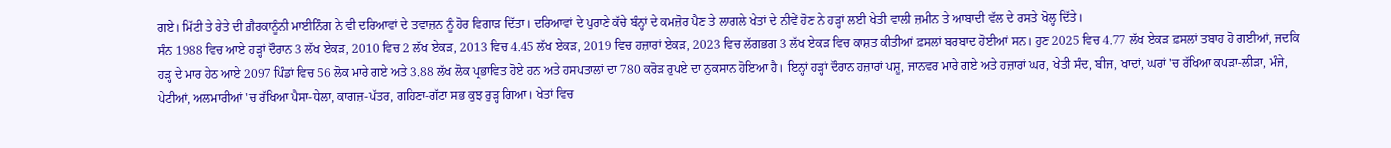ਗਏ। ਮਿੱਟੀ ਤੇ ਰੇਤੇ ਦੀ ਗ਼ੈਰਕਾਨੂੰਨੀ ਮਾਈਨਿੰਗ ਨੇ ਵੀ ਦਰਿਆਵਾਂ ਦੇ ਤਵਾਜ਼ਨ ਨੂੰ ਹੋਰ ਵਿਗਾੜ ਦਿੱਤਾ। ਦਰਿਆਵਾਂ ਦੇ ਪੁਰਾਣੇ ਕੱਚੇ ਬੰਨ੍ਹਾਂ ਦੇ ਕਮਜ਼ੋਰ ਪੈਣ ਤੇ ਲਾਗਲੇ ਖੇਤਾਂ ਦੇ ਨੀਵੇਂ ਹੋਣ ਨੇ ਹੜ੍ਹਾਂ ਲਈ ਖੇਤੀ ਵਾਲੀ ਜ਼ਮੀਨ ਤੇ ਆਬਾਦੀ ਵੱਲ ਦੇ ਰਸਤੇ ਖੋਲ੍ਹ ਦਿੱਤੇ।
ਸੰਨ 1988 ਵਿਚ ਆਏ ਹੜ੍ਹਾਂ ਦੌਰਾਨ 3 ਲੱਖ ਏਕੜ, 2010 ਵਿਚ 2 ਲੱਖ ਏਕੜ, 2013 ਵਿਚ 4.45 ਲੱਖ ਏਕੜ, 2019 ਵਿਚ ਹਜ਼ਾਰਾਂ ਏਕੜ, 2023 ਵਿਚ ਲੱਗਭਗ 3 ਲੱਖ ਏਕੜ ਵਿਚ ਕਾਸ਼ਤ ਕੀਤੀਆਂ ਫ਼ਸਲਾਂ ਬਰਬਾਦ ਹੋਈਆਂ ਸਨ। ਹੁਣ 2025 ਵਿਚ 4.77 ਲੱਖ ਏਕੜ ਫ਼ਸਲਾਂ ਤਬਾਹ ਹੋ ਗਈਆਂ, ਜਦਕਿ ਹੜ੍ਹ ਦੇ ਮਾਰ ਹੇਠ ਆਏ 2097 ਪਿੰਡਾਂ ਵਿਚ 56 ਲੋਕ ਮਾਰੇ ਗਏ ਅਤੇ 3.88 ਲੱਖ ਲੋਕ ਪ੍ਰਭਾਵਿਤ ਹੋਏ ਹਨ ਅਤੇ ਹਸਪਤਾਲਾਂ ਦਾ 780 ਕਰੋੜ ਰੁਪਏ ਦਾ ਨੁਕਸਾਨ ਹੋਇਆ ਹੈ। ਇਨ੍ਹਾਂ ਹੜ੍ਹਾਂ ਦੌਰਾਨ ਹਜ਼ਾਰਾਂ ਪਸ਼ੂ, ਜਾਨਵਰ ਮਾਰੇ ਗਏ ਅਤੇ ਹਜ਼ਾਰਾਂ ਘਰ, ਖੇਤੀ ਸੰਦ, ਬੀਜ, ਖਾਦਾਂ, ਘਰਾਂ 'ਚ ਰੱਖਿਆ ਕਪੜਾ-ਲੀੜਾ, ਮੰਜੇ, ਪੇਟੀਆਂ, ਅਲਮਾਰੀਆਂ 'ਚ ਰੱਖਿਆ ਪੈਸਾ-ਧੇਲਾ, ਕਾਗਜ਼-ਪੱਤਰ, ਗਹਿਣਾ-ਗੱਟਾ ਸਭ ਕੁਝ ਰੁੜ੍ਹ ਗਿਆ। ਖੇਤਾਂ ਵਿਚ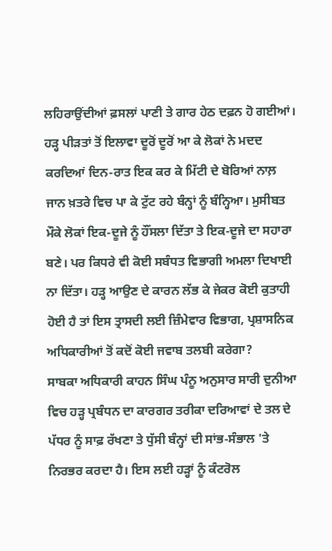ਲਹਿਰਾਉਂਦੀਆਂ ਫ਼ਸਲਾਂ ਪਾਣੀ ਤੇ ਗਾਰ ਹੇਠ ਦਫ਼ਨ ਹੋ ਗਈਆਂ। ਹੜ੍ਹ ਪੀੜਤਾਂ ਤੋਂ ਇਲਾਵਾ ਦੂਰੋਂ ਦੂਰੋਂ ਆ ਕੇ ਲੋਕਾਂ ਨੇ ਮਦਦ ਕਰਦਿਆਂ ਦਿਨ-ਰਾਤ ਇਕ ਕਰ ਕੇ ਮਿੱਟੀ ਦੇ ਬੋਰਿਆਂ ਨਾਲ਼ ਜਾਨ ਖ਼ਤਰੇ ਵਿਚ ਪਾ ਕੇ ਟੁੱਟ ਰਹੇ ਬੰਨ੍ਹਾਂ ਨੂੰ ਬੰਨ੍ਹਿਆ। ਮੁਸੀਬਤ ਮੌਕੇ ਲੋਕਾਂ ਇਕ-ਦੂਜੇ ਨੂੰ ਹੌਂਸਲਾ ਦਿੱਤਾ ਤੇ ਇਕ-ਦੂਜੇ ਦਾ ਸਹਾਰਾ ਬਣੇ। ਪਰ ਕਿਧਰੇ ਵੀ ਕੋਈ ਸਬੰਧਤ ਵਿਭਾਗੀ ਅਮਲਾ ਦਿਖਾਈ ਨਾ ਦਿੱਤਾ। ਹੜ੍ਹ ਆਉਣ ਦੇ ਕਾਰਨ ਲੱਭ ਕੇ ਜੇਕਰ ਕੋਈ ਕੁਤਾਹੀ ਹੋਈ ਹੈ ਤਾਂ ਇਸ ਤ੍ਰਾਸਦੀ ਲਈ ਜ਼ਿੰਮੇਵਾਰ ਵਿਭਾਗ, ਪ੍ਰਸ਼ਾਸਨਿਕ ਅਧਿਕਾਰੀਆਂ ਤੋਂ ਕਦੋਂ ਕੋਈ ਜਵਾਬ ਤਲਬੀ ਕਰੇਗਾ?
ਸਾਬਕਾ ਅਧਿਕਾਰੀ ਕਾਹਨ ਸਿੰਘ ਪੰਨੂ ਅਨੁਸਾਰ ਸਾਰੀ ਦੁਨੀਆ ਵਿਚ ਹੜ੍ਹ ਪ੍ਰਬੰਧਨ ਦਾ ਕਾਰਗਰ ਤਰੀਕਾ ਦਰਿਆਵਾਂ ਦੇ ਤਲ ਦੇ ਪੱਧਰ ਨੂੰ ਸਾਫ਼ ਰੱਖਣਾ ਤੇ ਧੁੱਸੀ ਬੰਨ੍ਹਾਂ ਦੀ ਸਾਂਭ-ਸੰਭਾਲ 'ਤੇ ਨਿਰਭਰ ਕਰਦਾ ਹੈ। ਇਸ ਲਈ ਹੜ੍ਹਾਂ ਨੂੰ ਕੰਟਰੋਲ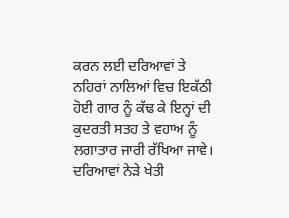ਕਰਨ ਲਈ ਦਰਿਆਵਾਂ ਤੇ ਨਹਿਰਾਂ ਨਾਲਿਆਂ ਵਿਚ ਇਕੱਠੀ ਹੋਈ ਗਾਰ ਨੂੰ ਕੱਢ ਕੇ ਇਨ੍ਹਾਂ ਦੀ ਕੁਦਰਤੀ ਸਤਹ ਤੇ ਵਹਾਅ ਨੂੰ ਲਗਾਤਾਰ ਜਾਰੀ ਰੱਖਿਆ ਜਾਵੇ। ਦਰਿਆਵਾਂ ਨੇੜੇ ਖੇਤੀ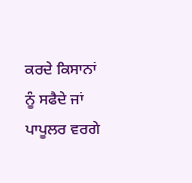ਕਰਦੇ ਕਿਸਾਨਾਂ ਨੂੰ ਸਫੈਦੇ ਜਾਂ ਪਾਪੂਲਰ ਵਰਗੇ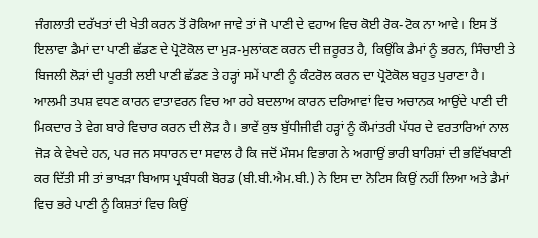ਜੰਗਲਾਤੀ ਦਰੱਖਤਾਂ ਦੀ ਖੇਤੀ ਕਰਨ ਤੋਂ ਰੋਕਿਆ ਜਾਵੇ ਤਾਂ ਜੋ ਪਾਣੀ ਦੇ ਵਹਾਅ ਵਿਚ ਕੋਈ ਰੋਕ-ਟੋਕ ਨਾ ਆਵੇ। ਇਸ ਤੋਂ ਇਲਾਵਾ ਡੈਮਾਂ ਦਾ ਪਾਣੀ ਛੱਡਣ ਦੇ ਪ੍ਰੋਟੋਕੋਲ ਦਾ ਮੁੜ-ਮੁਲਾਂਕਣ ਕਰਨ ਦੀ ਜ਼ਰੂਰਤ ਹੈ, ਕਿਉਂਕਿ ਡੈਮਾਂ ਨੂੰ ਭਰਨ, ਸਿੰਚਾਈ ਤੇ ਬਿਜਲੀ ਲੋੜਾਂ ਦੀ ਪੂਰਤੀ ਲਈ ਪਾਣੀ ਛੱਡਣ ਤੇ ਹੜ੍ਹਾਂ ਸਮੇਂ ਪਾਣੀ ਨੂੰ ਕੰਟਰੋਲ ਕਰਨ ਦਾ ਪ੍ਰੋਟੋਕੋਲ ਬਹੁਤ ਪੁਰਾਣਾ ਹੈ। ਆਲਮੀ ਤਪਸ਼ ਵਧਣ ਕਾਰਨ ਵਾਤਾਵਰਨ ਵਿਚ ਆ ਰਹੇ ਬਦਲਾਅ ਕਾਰਨ ਦਰਿਆਵਾਂ ਵਿਚ ਅਚਾਨਕ ਆਉਂਦੇ ਪਾਣੀ ਦੀ ਮਿਕਦਾਰ ਤੇ ਵੇਗ ਬਾਰੇ ਵਿਚਾਰ ਕਰਨ ਦੀ ਲੋੜ ਹੈ। ਭਾਵੇਂ ਕੁਝ ਬੁੱਧੀਜੀਵੀ ਹੜ੍ਹਾਂ ਨੂੰ ਕੌਮਾਂਤਰੀ ਪੱਧਰ ਦੇ ਵਰਤਾਰਿਆਂ ਨਾਲ ਜੋੜ ਕੇ ਵੇਖਦੇ ਹਨ, ਪਰ ਜਨ ਸਧਾਰਨ ਦਾ ਸਵਾਲ ਹੈ ਕਿ ਜਦੋਂ ਮੌਸਮ ਵਿਭਾਗ ਨੇ ਅਗਾਉਂ ਭਾਰੀ ਬਾਰਿਸ਼ਾਂ ਦੀ ਭਵਿੱਖਬਾਣੀ ਕਰ ਦਿੱਤੀ ਸੀ ਤਾਂ ਭਾਖੜਾ ਬਿਆਸ ਪ੍ਰਬੰਧਕੀ ਬੋਰਡ (ਬੀ.ਬੀ.ਐਮ.ਬੀ.) ਨੇ ਇਸ ਦਾ ਨੋਟਿਸ ਕਿਉਂ ਨਹੀਂ ਲਿਆ ਅਤੇ ਡੈਮਾਂ ਵਿਚ ਭਰੇ ਪਾਣੀ ਨੂੰ ਕਿਸ਼ਤਾਂ ਵਿਚ ਕਿਉਂ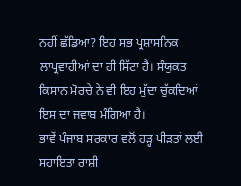ਨਹੀਂ ਛੱਡਿਆ? ਇਹ ਸਭ ਪ੍ਰਸ਼ਾਸਨਿਕ ਲਾਪ੍ਰਵਾਹੀਆਂ ਦਾ ਹੀ ਸਿੱਟਾ ਹੈ। ਸੰਯੁਕਤ ਕਿਸਾਨ ਮੋਰਚੇ ਨੇ ਵੀ ਇਹ ਮੁੱਦਾ ਚੁੱਕਦਿਆਂ ਇਸ ਦਾ ਜਵਾਬ ਮੰਗਿਆ ਹੈ।
ਭਾਵੇਂ ਪੰਜਾਬ ਸਰਕਾਰ ਵਲੋਂ ਹੜ੍ਹ ਪੀੜਤਾਂ ਲਈ ਸਹਾਇਤਾ ਰਾਸ਼ੀ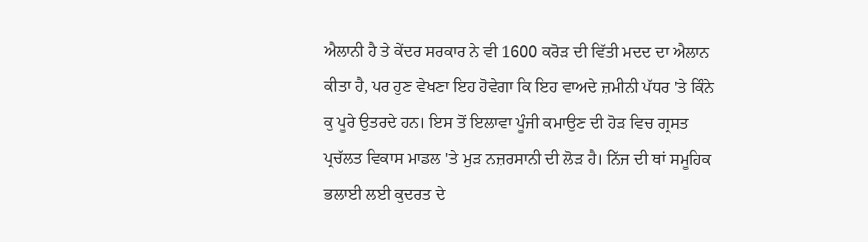ਐਲਾਨੀ ਹੈ ਤੇ ਕੇਂਦਰ ਸਰਕਾਰ ਨੇ ਵੀ 1600 ਕਰੋੜ ਦੀ ਵਿੱਤੀ ਮਦਦ ਦਾ ਐਲਾਨ ਕੀਤਾ ਹੈ, ਪਰ ਹੁਣ ਵੇਖਣਾ ਇਹ ਹੋਵੇਗਾ ਕਿ ਇਹ ਵਾਅਦੇ ਜ਼ਮੀਨੀ ਪੱਧਰ 'ਤੇ ਕਿੰਨੇ ਕੁ ਪੂਰੇ ਉਤਰਦੇ ਹਨ। ਇਸ ਤੋਂ ਇਲਾਵਾ ਪੂੰਜੀ ਕਮਾਉਣ ਦੀ ਹੋੜ ਵਿਚ ਗ੍ਰਸਤ ਪ੍ਰਚੱਲਤ ਵਿਕਾਸ ਮਾਡਲ 'ਤੇ ਮੁੜ ਨਜ਼ਰਸਾਨੀ ਦੀ ਲੋੜ ਹੈ। ਨਿੱਜ ਦੀ ਥਾਂ ਸਮੂਹਿਕ ਭਲਾਈ ਲਈ ਕੁਦਰਤ ਦੇ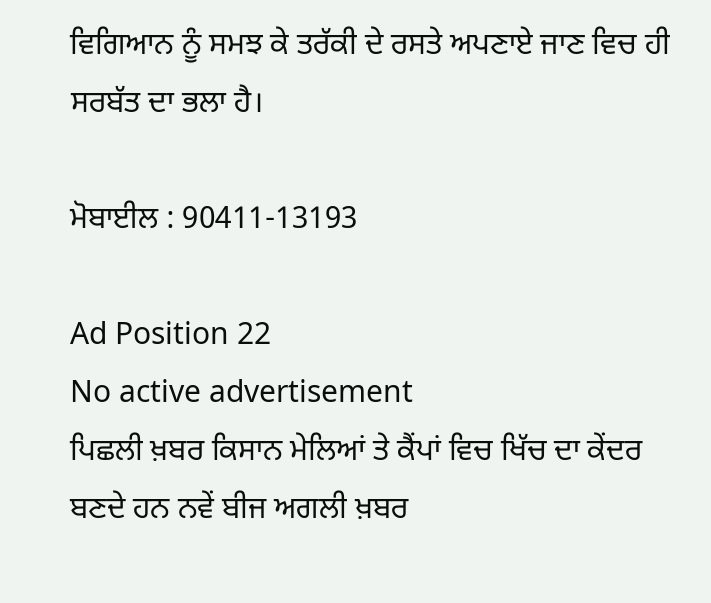ਵਿਗਿਆਨ ਨੂੰ ਸਮਝ ਕੇ ਤਰੱਕੀ ਦੇ ਰਸਤੇ ਅਪਣਾਏ ਜਾਣ ਵਿਚ ਹੀ ਸਰਬੱਤ ਦਾ ਭਲਾ ਹੈ।

ਮੋਬਾਈਲ : 90411-13193

Ad Position 22
No active advertisement
ਪਿਛਲੀ ਖ਼ਬਰ ਕਿਸਾਨ ਮੇਲਿਆਂ ਤੇ ਕੈਂਪਾਂ ਵਿਚ ਖਿੱਚ ਦਾ ਕੇਂਦਰ ਬਣਦੇ ਹਨ ਨਵੇਂ ਬੀਜ ਅਗਲੀ ਖ਼ਬਰ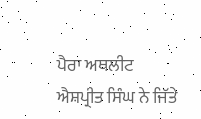ਪੈਰਾ ਅਥਲੀਟ ਐਸ਼ਪ੍ਰੀਤ ਸਿੰਘ ਨੇ ਜਿੱਤੇ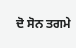ਦੋ ਸੋਨ ਤਗਮੇ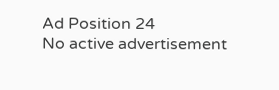Ad Position 24
No active advertisement